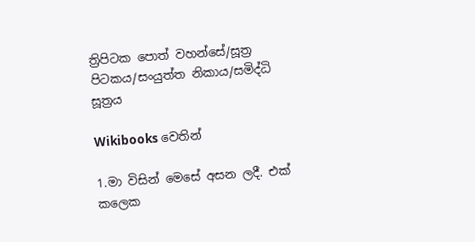ත්‍රිපිටක පොත් වහන්සේ/සූත්‍ර පිටකය/සංයුත්ත නිකාය/සමිද්ධි සූත්‍රය

Wikibooks වෙතින්

1.මා විසින් මෙසේ අසන ලදී. එක් කලෙක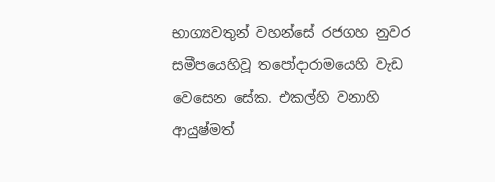භාග්‍යවතුන් වහන්සේ රජගහ නුවර සමීපයෙහිවූ තපෝදාරාමයෙහි වැඩ වෙසෙන සේක. එකල්හි වනාහි ආයුෂ්මත්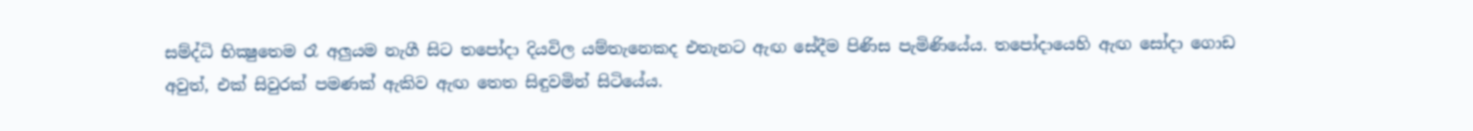සම්ද්ධි භික්‍ෂුතෙම රෑ අලුයම නැගී සිට තපෝදා දියවිල යම්තැනෙකද එතැනට ඇඟ සේදීම පිණිස පැමිණියේය. තපෝදායෙහි ඇඟ සෝදා ගොඩ අවුත්, එක් සිවුරක් පමණක් ඇකිව ඇඟ තෙත සිඳුවමින් සිටියේය.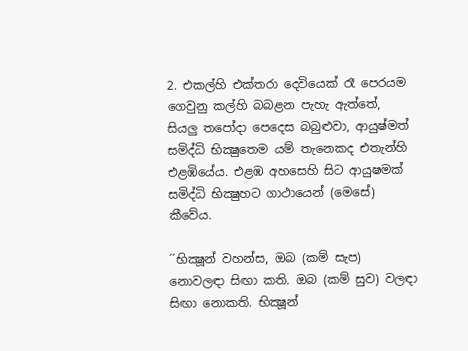2. එකල්හි එක්තරා දෙවියෙක් රෑ පෙරයම ගෙවුනු කල්හි බබළන පැහැ ඇත්තේ, සියලු තපෝදා පෙදෙස බබුළුවා, ආයුෂ්මත් සමිද්ධි භික්‍ෂුතෙම යම් තැනෙකද එතැන්හි එළඹියේය. එළඹ අහසෙහි සිට ආයුෂමක් සමිද්ධි භික්‍ෂුහට ගාථායෙන් (මෙසේ) කීවේය.

´´භික්‍ෂූන් වහන්ස, ඔබ (කම් සැප) නොවලඳා සිඟා කති. ඔබ (කම් සුව) වලඳා සිඟා නොකති. භික්‍ෂූන්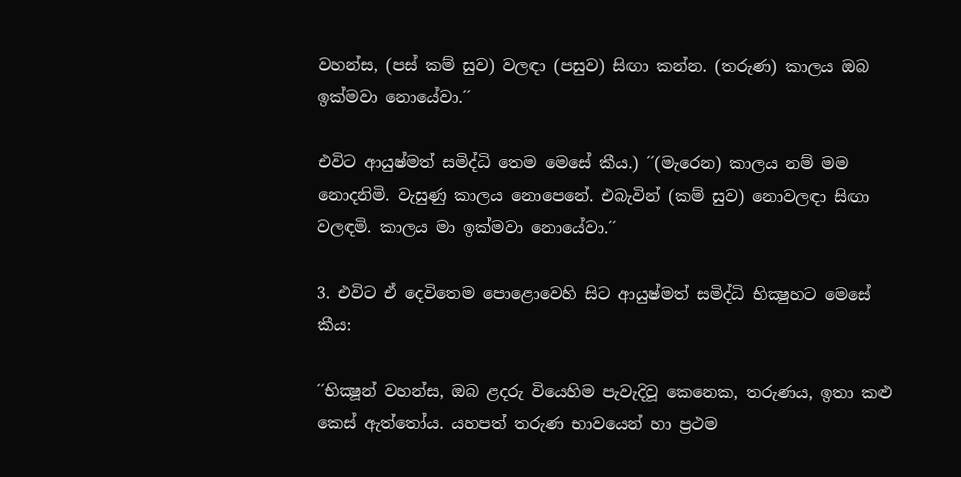වහන්ස, (පස් කම් සුව) වලඳා (පසුව) සිඟා කන්න. (තරුණ) කාලය ඔබ ඉක්මවා නොයේවා.´´

එවිට ආයුෂ්මත් සමිද්ධි තෙම මෙසේ කීය.) ´´(මැරෙන) කාලය නම් මම නොදනිමි. වැසුණු කාලය නොපෙනේ. එබැවින් (කම් සුව) නොවලඳා සිඟා වලඳමි. කාලය මා ඉක්මවා නොයේවා.´´

3. එවිට ඒ දෙවිතෙම පොළොවෙහි සිට ආයුෂ්මත් සමිද්ධි භික්‍ෂුහට මෙසේ කීය:

´´භික්‍ෂූන් වහන්ස, ඔබ ළදරු වියෙහිම පැවැදිවූ කෙනෙක, තරුණය, ඉතා කළු කෙස් ඇත්තෝය. යහපත් තරුණ භාවයෙන් හා ප්‍රථම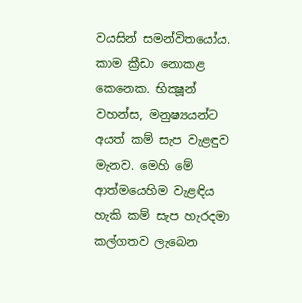වයසින් සමන්විතයෝය. කාම ක්‍රීඩා නොකළ කෙනෙක. භික්‍ෂූන් වහන්ස, මනුෂ්‍යයන්ට අයත් කම් සැප වැළඳුව මැනව. මෙහි මේ ආත්මයෙහිම වැළඳිය හැකි කම් සැප හැරදමා කල්ගතව ලැබෙන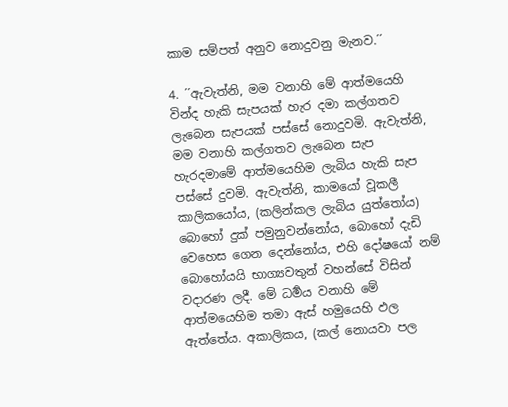කාම සම්පත් අනුව නොදුවනු මැනව.´´

4. ´´ඇවැත්නි, මම වනාහි මේ ආත්මයෙහි වින්ද හැකි සැපයක් හැර දමා කල්ගතව ලැබෙන සැපයක් පස්සේ නොදුවමි. ඇවැත්නි, මම වනාහි කල්ගතව ලැබෙන සැප හැරදමාමේ ආත්මයෙහිම ලැබිය හැකි සැප පස්සේ දුවමි. ඇවැත්නි, කාමයෝ වූකලී කාලිකයෝය, (කලින්කල ලැබිය යුත්තෝය) බොහෝ දුක් පමුනුවන්නෝය, බොහෝ දැඩි වෙහෙස ගෙන දෙන්නෝය, එහි දෝෂයෝ නම් බොහෝයයි භාග්‍යවතුන් වහන්සේ විසින් වදාරණ ලදී. මේ ධර්‍මය වනාහි මේ ආත්මයෙහිම තමා ඇස් හමුයෙහි ඵල ඇත්තේය. අකාලිකය, (කල් නොයවා පල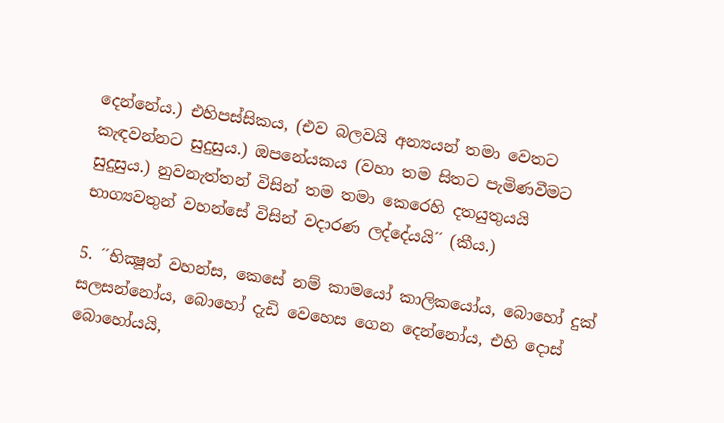දෙන්නේය.) එහිපස්සිකය, (එව බලවයි අන්‍යයන් තමා වෙතට කැඳවන්නට සුදුසුය.) ඔපනේයකය (වහා තම සිතට පැමිණවීමට සුදුසුය.) නුවනැත්තන් විසින් තම තමා කෙරෙහි දතයුතුයයි භාග්‍යවතුන් වහන්සේ විසින් වදාරණ ලද්දේයයි´´ (කීය.)

5. ´´භික්‍ෂූන් වහන්ස, කෙසේ නම් කාමයෝ කාලිකයෝය, බොහෝ දුක් සලසන්නෝය, බොහෝ දැඩි වෙහෙස ගෙන දෙන්නෝය, එහි දොස් බොහෝයයි,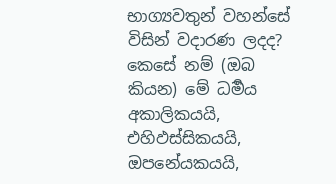භාග්‍යවතුන් වහන්සේ විසින් වදාරණ ලදද? කෙසේ නම් (ඔබ කියන) මේ ධර්‍මය අකාලිකයයි, එහිඵස්සිකයයි, ඔපනේයකයයි,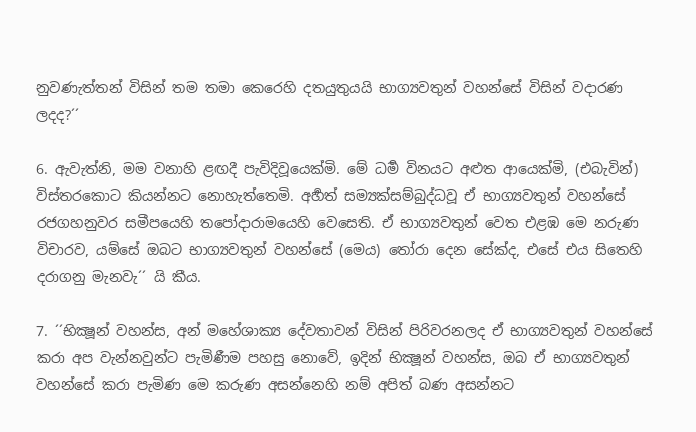නුවණැත්තන් විසින් තම තමා කෙරෙහි දතයුතුයයි භාග්‍යවතුන් වහන්සේ විසින් වදාරණ ලදද?´´

6. ඇවැත්නි, මම වනාහි ළඟදී පැවිදිවූයෙක්මි. මේ ධර්‍ම විනයට අළුත ආයෙක්මි, (එබැවින්) විස්තරකොට කියන්නට නොහැත්තෙමි. අර්‍හත් සම්‍යක්සම්බුද්ධවූ ඒ භාග්‍යවතුන් වහන්සේ රජගහනුවර සමීපයෙහි තපෝදාරාමයෙහි වෙසෙති. ඒ භාග්‍යවතුන් වෙත එළඹ මෙ නරුණ විචාරව, යම්සේ ඔබට භාග්‍යවතුන් වහන්සේ (මෙය) තෝරා දෙන සේක්ද, එසේ එය සිතෙහි දරාගනු මැනවැ´´ යි කීය.

7. ´´භික්‍ෂූන් වහන්ස, අන් මහේශාක්‍ය දේවතාවන් විසින් පිරිවරනලද ඒ භාග්‍යවතුන් වහන්සේ කරා අප වැන්නවුන්ට පැමිණීම පහසු නොවේ, ඉදින් භික්‍ෂූන් වහන්ස, ඔබ ඒ භාග්‍යවතුන් වහන්සේ කරා පැමිණ මෙ කරුණ අසන්නෙහි නම් අපිත් බණ අසන්නට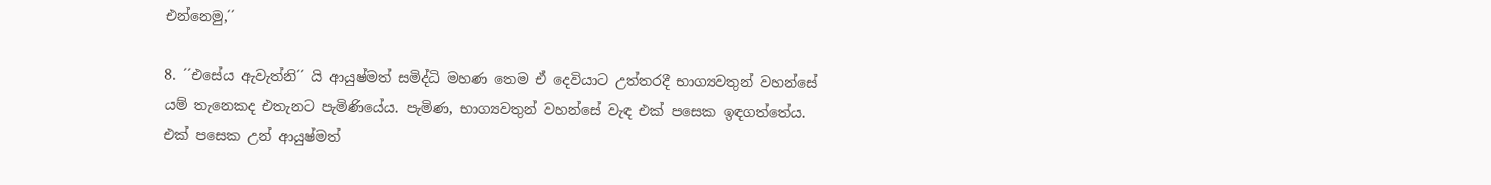එන්නෙමු,´´

8. ´´එසේය ඇවැත්නි´´ යි ආයුෂ්මත් සමිද්ධි මහණ තෙම ඒ දෙවියාට උත්තරදී භාග්‍යවතුන් වහන්සේ යම් තැනෙකද එතැනට පැමිණියේය. පැමිණ, භාග්‍යවතුන් වහන්සේ වැඳ එක් පසෙක ඉඳගත්තේය. එක් පසෙක උන් ආයුෂ්මත්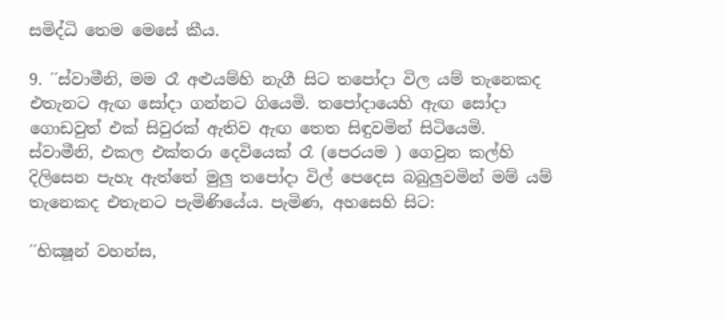සමිද්ධි තෙම මෙසේ කීය.

9. ´´ස්වාමීනි, මම රෑ අළුයම්හි නැගී සිට තපෝදා විල යම් තැනෙකද එතැනට ඇඟ සෝදා ගන්නට ගියෙමි. තපෝදායෙහි ඇඟ සෝදා ගොඩවුත් එක් සිවුරක් ඇතිව ඇඟ තෙත සිඳුවමින් සිටියෙමි. ස්වාමීනි, එකල එක්තරා දෙවියෙක් රෑ (පෙරයම ) ගෙවුන කල්හි දිලිසෙන පැහැ ඇත්තේ මුලු තපෝදා විල් පෙදෙස බබුලුවමින් මම් යම් තැනෙකද එතැනට පැමිණියේය. පැමිණ, අහසෙහි සිට:

´´භික්‍ෂූන් වහන්ස,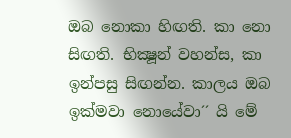ඔබ නොකා හිඟති. කා නො සිඟති. භික්‍ෂූන් වහන්ස, කා ඉන්පසු සිඟන්න. කාලය ඔබ ඉක්මවා නොයේවා´´ යි මේ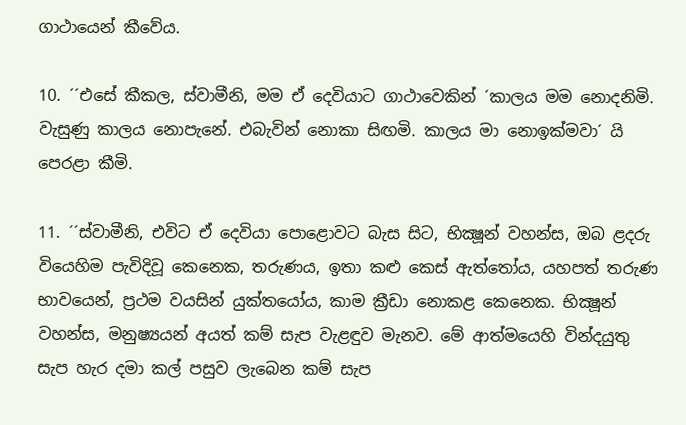ගාථායෙන් කීවේය.

10. ´´එසේ කීකල, ස්වාමීනි, මම ඒ දෙවියාට ගාථාවෙකින් ´කාලය මම නොදනිමි. වැසුණු කාලය නොපැනේ. එබැවින් නොකා සිඟමි. කාලය මා නොඉක්මවා´ යි පෙරළා කීමි.

11. ´´ස්වාමීනි, එවිට ඒ දෙවියා පොළොවට බැස සිට, භික්‍ෂූන් වහන්ස, ඔබ ළදරු වියෙහිම පැවිදිවූ කෙනෙක, තරුණය, ඉතා කළු කෙස් ඇත්තෝය, යහපත් තරුණ භාවයෙන්, ප්‍රථම වයසින් යුක්තයෝය, කාම ක්‍රීඩා නොකළ කෙනෙක. භික්‍ෂූන් වහන්ස, මනුෂ්‍යයන් අයත් කම් සැප වැළඳුව මැනව. මේ ආත්මයෙහි වින්දයුතු සැප හැර දමා කල් පසුව ලැබෙන කම් සැප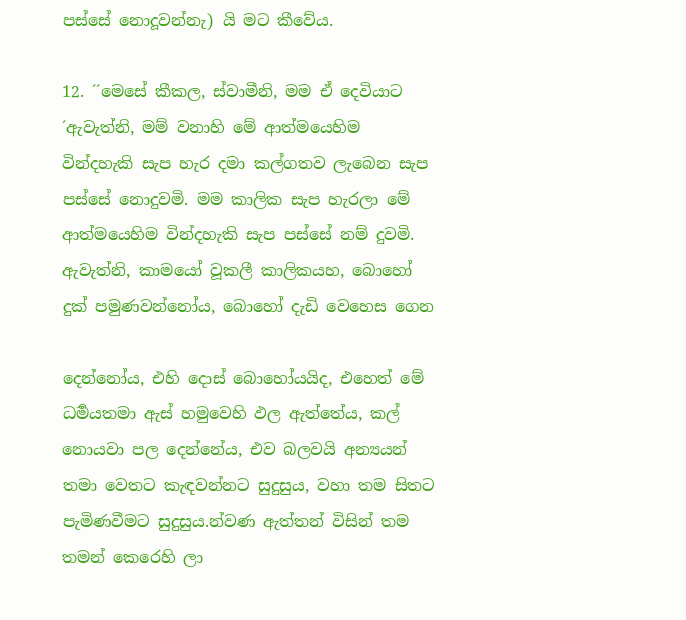පස්සේ නොදූවන්නැ) යි මට කීවේය.

12. ´´මෙසේ කීකල, ස්වාමීනි, මම ඒ දෙවියාට ´ඇවැත්නි, මම් වනාහි මේ ආත්මයෙහිම වින්දහැකි සැප හැර දමා කල්ගතව ලැබෙන සැප පස්සේ නොදුවමි. මම කාලික සැප හැරලා මේ ආත්මයෙහිම වින්දහැකි සැප පස්සේ නම් දුවමි. ඇවැත්නි, කාමයෝ වූකලී කාලිකයහ, බොහෝ දුක් පමුණවන්නෝය, බොහෝ දැඩි වෙහෙස ගෙන

දෙන්නෝය, එහි දොස් බොහෝයයිද, එහෙත් මේ ධර්‍මයතමා ඇස් හමුවෙහි ඵල ඇත්තේය, කල් නොයවා පල දෙන්නේය, එව බලවයි අන්‍යයන් තමා වෙතට කැඳවන්නට සුදුසුය, වහා තම සිතට පැමිණවීමට සුදුසුය.න්වණ ඇත්තන් විසින් තම තමන් කෙරෙහි ලා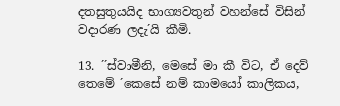දතසුතුයයිද භාග්‍යවතුන් වහන්සේ විසින් වදාරණ ලදැ´යි කීමි.

13. ´´ස්වාමීනි, මෙසේ මා කී විට, ඒ දෙව් තෙමේ ´කෙසේ නම් කාමයෝ කාලිකය,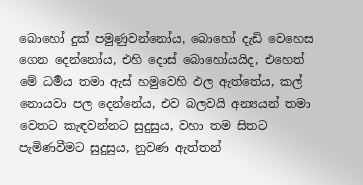බොහෝ දුක් පමුණුවන්නෝය, බොහෝ දැඩි වෙහෙස ගෙන දෙන්නෝය, එහි දොස් බොහෝයයිද, එහෙත් මේ ධර්‍මය තමා ඇස් හමුවෙහි ඵල ඇත්තේය, කල් නොයවා පල දෙන්නේය, එව බලවයි අන්‍යයන් තමා වෙතට කැඳවන්නට සුදුසුය, වහා තම සිතට පැමිණවීමට සුදුසුය, නුවණ ඇත්තන්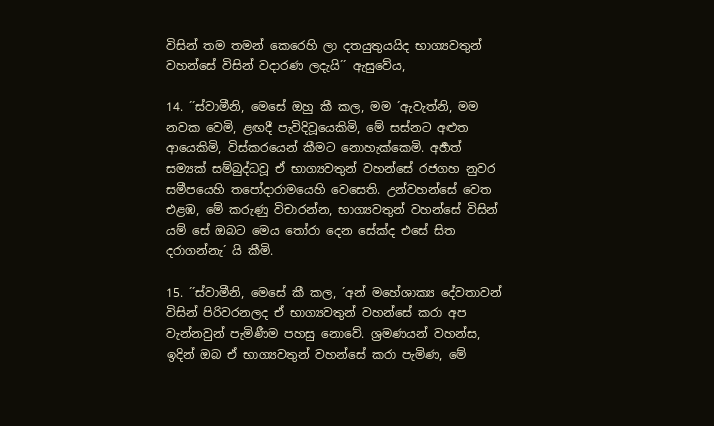විසින් තම තමන් කෙරෙහි ලා දතයුතුයයිද භාග්‍යවතුන් වහන්සේ විසින් වදාරණ ලදැයි´´ ඇසුවේය,

14. ´´ස්වාමීනි, මෙසේ ඔහු කී කල, මම ´ඇවැත්නි, මම නවක වෙමි, ළඟදී පැවිදිවූයෙකිමි, මේ සස්නට අළුත ආයෙකිමි, විස්කරයෙන් කීමට නොහැක්කෙමි. අර්‍හත් සම්‍යක් සම්බුද්ධවූ ඒ භාග්‍යවතුන් වහන්සේ රජගහ නුවර සමීපයෙහි තපෝදාරාමයෙහි වෙසෙති. උන්වහන්සේ වෙත එළඹ, මේ කරුණු විචාරන්න, භාග්‍යවතුන් වහන්සේ විසින් යම් සේ ඔබට මෙය තෝරා දෙන සේක්ද එසේ සිත දරාගන්නැ´ යි කීමි.

15. ´´ස්වාමීනි, මෙසේ කී කල, ´අන් මහේශාක්‍ය දේවතාවන් විසින් පිරිවරනලද ඒ භාග්‍යවතුන් වහන්සේ කරා අප වැන්නවුන් පැමිණීම පහසු නොවේ. ශ්‍රමණයන් වහන්ස, ඉදින් ඔබ ඒ භාග්‍යවතුන් වහන්සේ කරා පැමිණ, මේ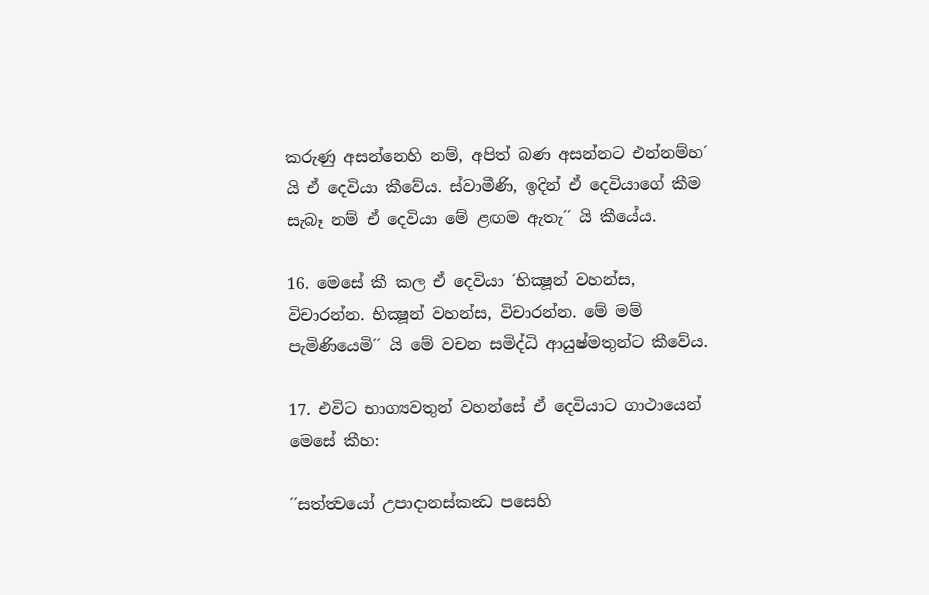කරුණු අසන්නෙහි නම්, අපිත් බණ අසන්නට එන්නම්හ´ යි ඒ දෙවියා කීවේය. ස්වාමීණි, ඉදින් ඒ දෙවියාගේ කීම සැබෑ නම් ඒ දෙවියා මේ ළඟම ඇතැ´´ යි කීයේය.

16. මෙසේ කී කල ඒ දෙවියා ´භික්‍ෂූන් වහන්ස, විචාරන්න. භික්‍ෂූන් වහන්ස, විචාරන්න. මේ මම් පැමිණියෙමි´´ යි මේ වචන සමිද්ධි ආයුෂ්මතුන්ට කීවේය.

17. එවිට භාග්‍යවතුන් වහන්සේ ඒ දෙවියාට ගාථායෙන් මෙසේ කීහ:

´´සත්ත්‍වයෝ උපාදානස්කන්‍ධ පසෙහි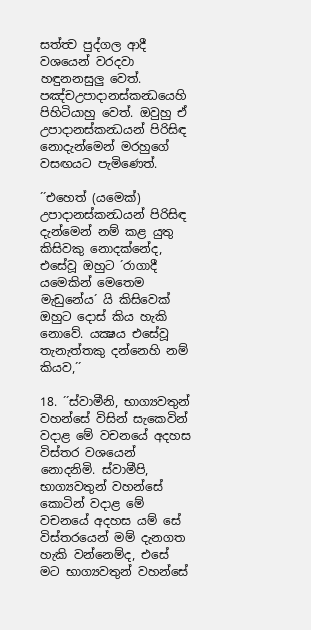සත්ත්‍ව පුද්ගල ආදී වශයෙන් වරදවා හඳුනනසුලු වෙත්. පඤ්චඋපාදානස්කන්‍ධයෙහි පිහිටියාහු වෙත්. ඔවුහු ඒ උපාදානස්කන්‍ධයන් පිරිසිඳ නොදැන්මෙන් මරහුගේ වසඟයට පැමිණෙත්.

´´එහෙත් (යමෙක්) උපාදානස්කන්‍ධයන් පිරිසිඳ දැන්මෙන් නම් කළ යුතු කිසිවකු නොදක්නේද, එසේවූ ඔහුට ´රාගාදී යමෙකින් මෙතෙම මැඩුනේය´ යි කිසිවෙක් ඔහුට දොස් කිය හැකි නොවේ. යක්‍ෂය එසේවූ තැනැත්තකු දන්නෙහි නම් කියව,´´

18. ´´ස්වාමීනි, භාග්‍යවතුන් වහන්සේ විසින් සැකෙවින් වදාළ මේ වචනයේ අදහස විස්තර වශයෙන් නොදනිමි. ස්වාමීපි, භාග්‍යවතුන් වහන්සේ කොටින් වදාළ මේ වචනයේ අදහස යම් සේ විස්තරයෙන් මම් දැනගත හැකි වන්නෙම්ද, එසේ මට භාග්‍යවතුන් වහන්සේ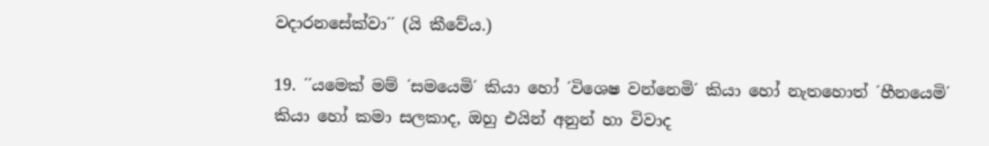වදාරනසේක්වා´´ (යි කීවේය.)

19. ´´යමෙක් මම් ´සමයෙමි´ කියා හෝ ´විශෙෂ වන්නෙමි´ කියා හෝ නැතහොත් ´හීනයෙමි´ කියා හෝ කමා සලකාද, ඔහු එයින් අනුන් හා විවාද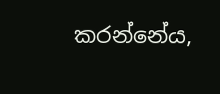කරන්නේය,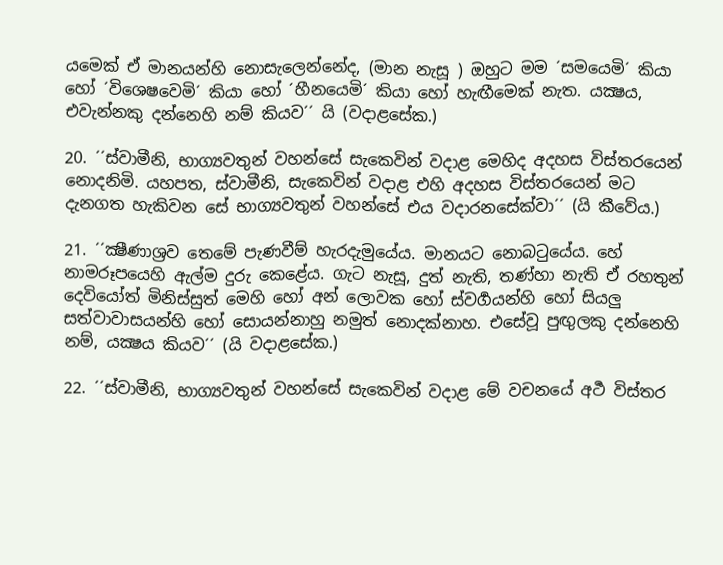යමෙක් ඒ මානයන්හි නොසැලෙන්නේද, (මාන නැසූ ) ඔහුට මම ´සමයෙමි´ කියා හෝ ´විශෙෂවෙමි´ කියා හෝ ´හීනයෙමි´ කියා හෝ හැඟීමෙක් නැත. යක්‍ෂය, එවැන්නකු දන්නෙහි නම් කියව´´ යි (වදාළසේක.)

20. ´´ස්වාමීනි, භාග්‍යවතුන් වහන්සේ සැකෙවින් වදාළ මෙහිද අදහස විස්තරයෙන් නොදනිමි. යහපත, ස්වාමීනි, සැකෙවින් වදාළ එහි අදහස විස්තරයෙන් මට දැනගත හැකිවන සේ භාග්‍යවතුන් වහන්සේ එය වදාරනසේක්වා´´ (යි කීවේය.)

21. ´´ක්‍ෂීණාශ්‍රව තෙමේ පැණවීම් හැරදැමුයේය. මානයට නොබටුයේය. හේ නාමරූපයෙහි ඇල්ම දුරු කෙළේය. ගැට නැසූ, දුත් නැති, තණ්හා නැති ඒ රහතුන් දෙවියෝත් මිනිස්සුත් මෙහි හෝ අන් ලොවක හෝ ස්වර්‍ගයන්හි හෝ සියලු සත්වාවාසයන්හි හෝ සොයන්නාහු නමුත් නොදක්නාහ. එසේවූ පුඟුලකු දන්නෙහි නම්, යක්‍ෂය කියව´´ (යි වදාළසේක.)

22. ´´ස්වාමීනි, භාග්‍යවතුන් වහන්සේ සැකෙවින් වදාළ මේ වචනයේ අර්‍ථ විස්තර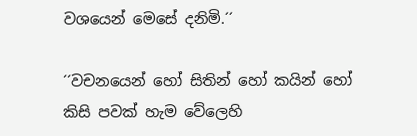වශයෙන් මෙසේ දනිමි.´´

´´වචනයෙන් හෝ සිතින් හෝ කයින් හෝ කිසි පවක් හැම වේලෙහි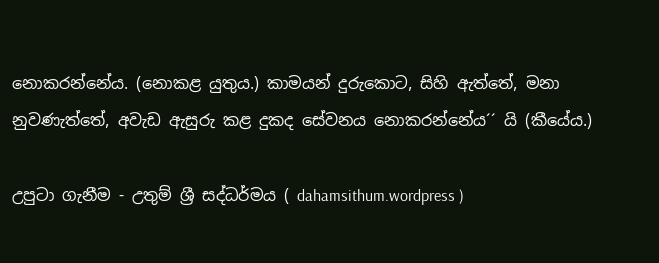නොකරන්නේය. (නොකළ යුතුය.) කාමයන් දුරුකොට, සිහි ඇත්තේ, මනා නුවණැත්තේ, අවැඩ ඇසුරු කළ දුකද සේවනය නොකරන්නේය´´ යි (කීයේය.)

උපුටා ගැනීම - උතුම් ශ්‍රී සද්ධර්මය ( dahamsithum.wordpress )